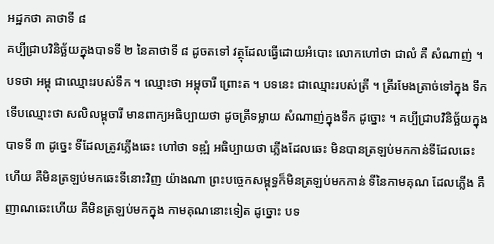អដ្ឋកថា គាថាទី ៨
គប្បីជ្រាបវិនិច្ឆ័យក្នុងបាទទី ២ នៃគាថាទី ៨ ដូចតទៅ វត្ថុដែលធ្វើដោយអំបោះ លោកហៅថា ជាលំ គឺ សំណាញ់ ។ បទថា អម្ពុ ជាឈ្មោះរបស់ទឹក ។ ឈ្មោះថា អម្ពុចារី ព្រោះត ។ បទនេះ ជាឈ្មោះរបស់ត្រី ។ ត្រីរមែងត្រាច់ទៅក្នុង ទឹក ទើបឈ្មោះថា សលិលម្ពុចារី មានពាក្យអធិប្បាយថា ដូចត្រីទម្លាយ សំណាញ់ក្នុងទឹក ដូច្នោះ ។ គប្បីជ្រាបវិនិច្ឆ័យក្នុងបាទទី ៣ ដូច្នេះ ទីដែលត្រូវភ្លើងឆេះ ហៅថា ទឌ្ឍំ អធិប្បាយថា ភ្លើងដែលឆេះ មិនបានត្រឡប់មកកាន់ទីដែលឆេះហើយ គឺមិនត្រឡប់មកឆេះទីនោះវិញ យ៉ាងណា ព្រះបច្ចេកសម្ពុទ្ធក៏មិនត្រឡប់មកកាន់ ទីនៃកាមគុណ ដែលភ្លើង គឺញាណឆេះហើយ គឺមិនត្រឡប់មកក្នុង កាមគុណនោះទៀត ដូច្នោះ បទ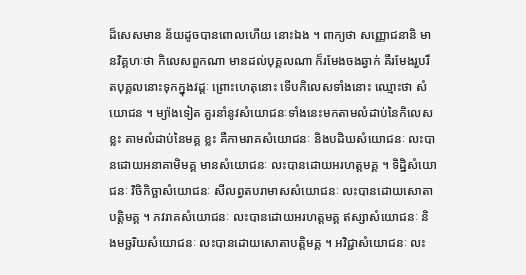ដ៏សេសមាន ន័យដូចបានពោលហើយ នោះឯង ។ ពាក្យថា សញ្ញោជនានិ មានវិគ្គហៈថា កិលេសពួកណា មានដល់បុគ្គលណា ក៏រមែងចងឆ្វាក់ គឺរមែងរួបរឹតបុគ្គលនោះទុកក្នុងវដ្តៈ ព្រោះហេតុនោះ ទើបកិលេសទាំងនោះ ឈ្មោះថា សំយោជន ។ ម្យ៉ាងទៀត គួរនាំនូវសំយោជនៈទាំងនេះមកតាមលំដាប់នៃកិលេសខ្លះ តាមលំដាប់នៃមគ្គ ខ្លះ គឺកាមរាគសំយោជនៈ និងបដិឃសំយោជនៈ លះបានដោយអនាគាមិមគ្គ មានសំយោជនៈ លះបានដោយអរហត្តមគ្គ ។ ទិដ្ឋិសំយោជនៈ វិចិកិច្ឆាសំយោជនៈ សីលព្វតបរាមាសសំយោជនៈ លះបានដោយសោតាបត្តិមគ្គ ។ ភវរាគសំយោជនៈ លះបានដោយអរហត្តមគ្គ ឥស្សាសំយោជនៈ និងមច្ឆរិយសំយោជនៈ លះបានដោយសោតាបត្តិមគ្គ ។ អវិជ្ជាសំយោជនៈ លះ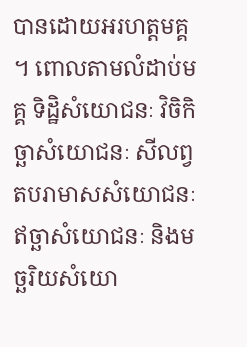បានដោយអរហត្តមគ្គ ។ ពោលតាមលំដាប់មគ្គ ទិដ្ឋិសំយោជនៈ វិចិកិច្ឆាសំយោជនៈ សីលព្វតបរាមាសសំយោជនៈ ឥច្ឆាសំយោជនៈ និងមច្ឆរិយសំយោ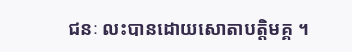ជនៈ លះបានដោយសោតាបត្តិមគ្គ ។